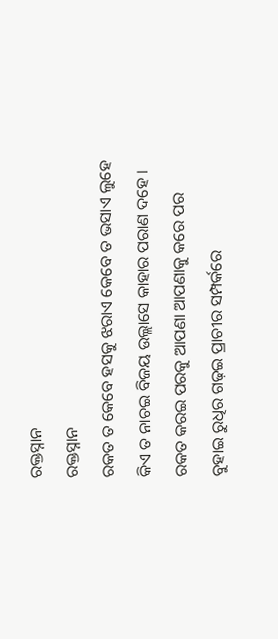ରକ୍ତସ୍ନାନ
ରକ୍ତସ୍ନାନ
ରକତ ତ କେବେ ହସକୁ ଝରାଏ କେବେ ତ ଭସାଏ ଲୁହେ
କିଏ ତ ନାଚଇ ବିଜୟ ଉଲ୍ଲାସେ କାହାର ପରାଣ ଦହେ ।
ରକତ କରଇ ପରକୁ ଆପଣା ଆପଣାକୁ କରେ ପର
ବୁହାଇ ରୁଧିର ଗଢ଼ଇ ପ୍ରାଚୀର ସମ୍ପର୍କରେ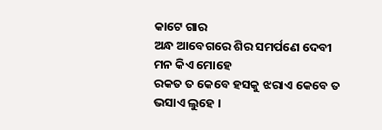କାଟେ ଗାର
ଅନ୍ଧ ଆବେଗରେ ଶିର ସମର୍ପଣେ ଦେବୀ ମନ କିଏ ମୋହେ
ରକତ ତ କେବେ ହସକୁ ଝରାଏ କେବେ ତ ଭସାଏ ଲୁହେ ।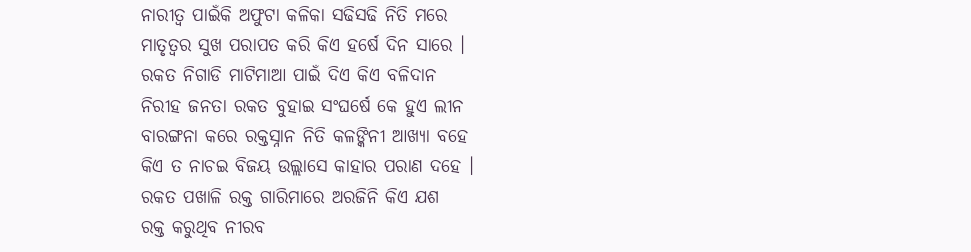ନାରୀତ୍ଵ ପାଇଁକି ଅଫୁଟା କଳିକା ସଢିସଢି ନିତି ମରେ
ମାତୃତ୍ଵର ସୁଖ ପରାପତ କରି କିଏ ହର୍ଷେ ଦିନ ସାରେ ।
ରକତ ନିଗାଡି ମାଟିମାଆ ପାଇଁ ଦିଏ କିଏ ବଳିଦାନ
ନିରୀହ ଜନତା ରକତ ବୁହାଇ ସଂଘର୍ଷେ କେ ହୁଏ ଲୀନ
ବାରଙ୍ଗନା କରେ ରକ୍ତସ୍ନାନ ନିତି କଳଙ୍କିନୀ ଆଖ୍ୟା ବହେ
କିଏ ତ ନାଚଇ ବିଜୟ ଉଲ୍ଲାସେ କାହାର ପରାଣ ଦହେ ।
ରକତ ପଖାଳି ରକ୍ତ ଗାରିମାରେ ଅରଜିନି କିଏ ଯଶ
ରକ୍ତ କରୁଥିବ ନୀରବ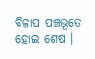ବିଳାପ ପଞ୍ଚଭୂତେ ହୋଇ ଶେଷ ।